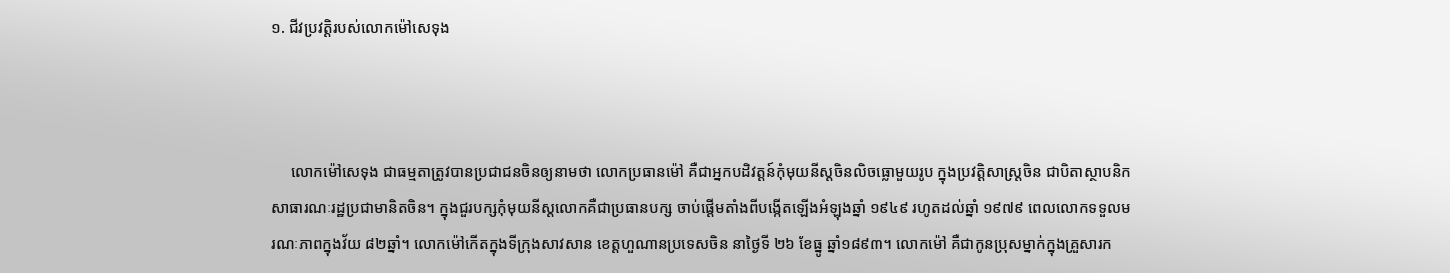១. ជីវប្រវត្តិរបស់លោកម៉ៅសេទុង



     លោកម៉ៅសេទុង ជាធម្មតាត្រូវបានប្រជាជនចិនឲ្យនាមថា លោកប្រធានម៉ៅ គឺជាអ្នកបដិវត្តន៍កុំមុយនីស្ដចិនលិចធ្លោមួយរូប ក្នុងប្រវត្តិសាស្រ្តចិន ជាបិតាស្ថាបនិកសាធារណៈរដ្ឋប្រជាមានិតចិន។ ក្នុងជួរបក្សកុំមុយនីស្ដលោកគឺជាប្រធានបក្ស ចាប់ផ្ដើមតាំងពីបង្កើតឡើងអំឡុងឆ្នាំ ១៩៤៩ រហូតដល់ឆ្នាំ ១៩៧៩ ពេលលោកទទួលមរណៈភាពក្នុងវ័យ ៨២ឆ្នាំ។ លោកម៉ៅកើតក្នុងទីក្រុងសាវសាន ខេត្តហួណានប្រទេសចិន នាថ្ងៃទី ២៦ ខែធ្នូ ឆ្នាំ១៨៩៣។ លោកម៉ៅ គឺជាកូនប្រុសម្នាក់ក្នុងគ្រួសារក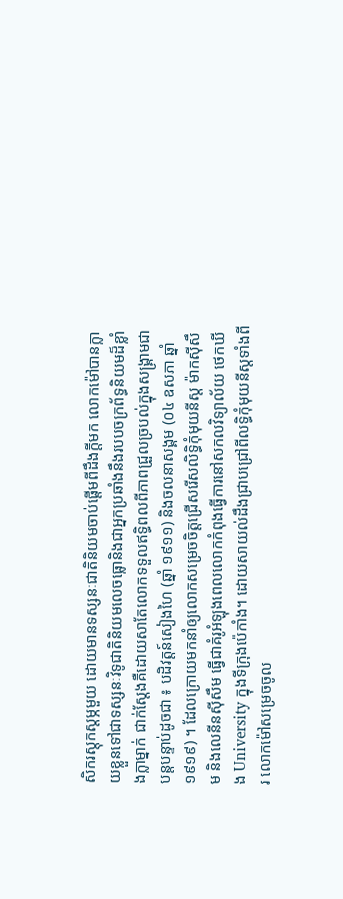សិករស្ដុកស្ដម្ភមួយ ដោយមានទស្សនៈជាតិនិយមចាប់ផ្ដើមពីដឹងក្ដីមក លោកម៉ៅបានក្លាយខ្លួនទៅជាទស្សនៈវិទូជាតិនិយមលេចធ្លោនិងជាអ្នកប្រឆាំងនឹងរបបចក្រព័ទ្ធនិយមដ៏ខ្លាំងក្លាម្នាក់ ជាក់ស្ដែងគឺដោយសាតែលោកទទួលឥទ្ធិពលពីភាពជ្រួលច្របល់ក្នុងសង្គ្រាមជាបន្តបន្ទាប់ដូចជា ៖ បដិវត្តន៍សៀងហៃ (ឆ្នាំ ១៩១១) និងចលនាសង្គម (០៤ ឧសភា ឆ្នាំ ១៩១៩) ។ ដែលក្រោយមកនាំឲ្យលោកសម្រេចចិត្តជ្រើសរើសលិទ្ធិកុំមុយនីស្ត ម៉ាកស៊ីសឹម និងលេនីនស៊ីសឹម ធ្វើជាគំរូអំឡុងពេលលោកកំពុងធ្វើការនៅសកលវិទ្យាល័យ ថេកឃីង University ក្នុងទីក្រុងប៉េកាំង។ ដោយសាយល់ដឹងជ្រាបជ្រៅពីលទ្ធិកុំមុយនីស្ដទាំងពីរ លោកម៉ៅសម្រេចចូល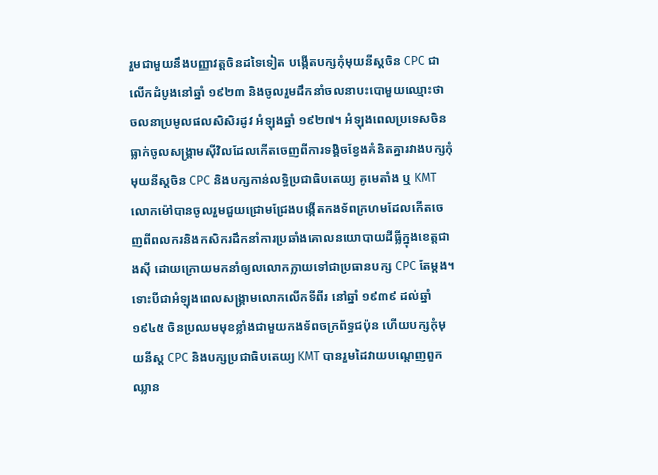រួមជាមួយនឹងបញ្ញាវត្តចិនដទៃទៀត បង្កើតបក្សកុំមុយនីស្ដចិន CPC ជាលើកដំបូងនៅឆ្នាំ ១៩២៣ និងចូលរួមដឹកនាំចលនាបះបោមួយឈ្មោះថា ចលនាប្រមូលផលសិសិរដូវ អំឡុងឆ្នាំ ១៩២៧។ អំឡុងពេលប្រទេសចិនធ្លាក់ចូលសង្រ្គាមស៊ីវិលដែលកើតចេញពីការទង្គិចខ្វែងគំនិតគ្នារវាងបក្សកុំមុយនីស្ដចិន CPC និងបក្សកាន់លទ្ធិប្រជាធិបតេយ្យ គូមេតាំង ឬ KMT លោកម៉ៅបានចូលរួមជួយជ្រោមជ្រែងបង្កើតកងទ័ពក្រហមដែលកើតចេញពីពលករនិងកសិករដឹកនាំការប្រឆាំងគោលនយោបាយដីធ្លីក្នុងខេត្តជាងស៊ី ដោយក្រោយមកនាំឲ្យលលោកក្លាយទៅជាប្រធានបក្ស CPC តែម្ដង។ ទោះបីជាអំឡុងពេលសង្គ្រាមលោកលើកទីពីរ នៅឆ្នាំ ១៩៣៩ ដល់ឆ្នាំ ១៩៤៥ ចិនប្រឈមមុខខ្លាំងជាមួយកងទ័ពចក្រព័ទ្ធជប៉ុន ហើយបក្សកុំមុយនីស្ដ CPC និងបក្សប្រជាធិបតេយ្យ KMT បានរួមដៃវាយបណ្ដេញពួកឈ្លាន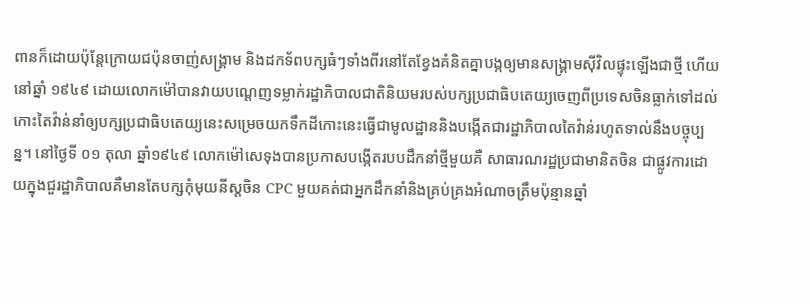ពានក៏ដោយប៉ុន្តែក្រោយជប៉ុនចាញ់សង្រ្គាម និងដកទ័ពបក្សធំៗទាំងពីរនៅតែខ្វែងគំនិតគ្នាបង្កឲ្យមានសង្រ្គាមស៊ីវិលផ្ទុះឡើងជាថ្មី ហើយនៅឆ្នាំ ១៩៤៩ ដោយលោកម៉ៅបានវាយបណ្ដេញទម្លាក់រដ្ឋាភិបាលជាតិនិយមរបស់បក្សប្រជាធិបតេយ្យចេញពីប្រទេសចិនធ្លាក់ទៅដល់កោះតៃវ៉ាន់នាំឲ្យបក្សប្រជាធិបតេយ្យនេះសម្រេចយកទឹកដីកោះនេះធ្វើជាមូលដ្ឋាននិងបង្កើតជារដ្ឋាភិបាលតៃវ៉ាន់រហូតទាល់នឹងបច្ចុប្បន្ន។ នៅថ្ងៃទី ០១ តុលា ឆ្នាំ១៩៤៩ លោកម៉ៅសេទុងបានប្រកាសបង្កើតរបបដឹកនាំថ្មីមួយគឺ សាធារណរដ្ឋប្រជាមានិតចិន ជាផ្លូវការដោយក្នុងជួរដ្ឋាភិបាលគឺមានតែបក្សកុំមុយនីស្តចិន CPC មួយគត់ជាអ្នកដឹកនាំនិងគ្រប់គ្រងអំណាចត្រឹមប៉ុន្មានឆ្នាំ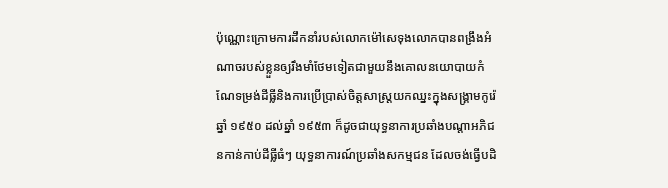ប៉ុណ្ណោះក្រោមការដឹកនាំរបស់លោកម៉ៅសេទុងលោកបានពង្រឹងអំណាចរបស់ខ្លួនឲ្យរឹងមាំថែមទៀតជាមួយនឹងគោលនយោបាយកំណែទម្រង់ដីធ្លីនិងការប្រើប្រាស់ចិត្តសាស្រ្តយកឈ្នះក្នុងសង្គ្រាមកូរ៉េឆ្នាំ ១៩៥០ ដល់ឆ្នាំ ១៩៥៣ ក៏ដូចជាយុទ្ធនាការប្រឆាំងបណ្ដាអភិជនកាន់កាប់ដីធ្លីធំៗ យុទ្ធនាការណ៍ប្រឆាំងសកម្មជន ដែលចង់ធ្វើបដិ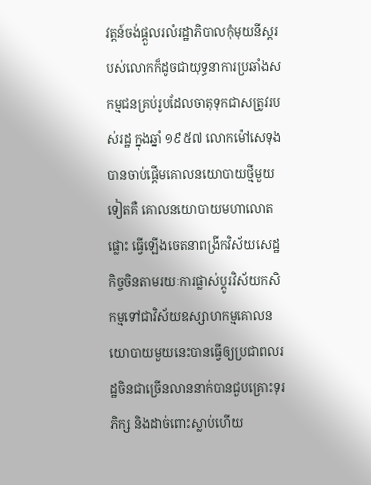វត្តន៍ចង់ផ្ដួលរលំរដ្ឋាភិបាលកុំមុយនីស្ដរបស់លោកក៏ដូចជាយុទ្ធនាការប្រឆាំងសកម្មជនគ្រប់រូបដែលចាតុទុកជាសត្រូវរបស់រដ្ឋ ក្នុងឆ្នាំ ១៩៥៧ លោកម៉ៅសេទុងបានចាប់ផ្ដើមគោលនយោបាយថ្មីមួយទៀតគឺ គោលនយោបាយមហាលោតផ្លោះ ធ្វើឡើងចេតនាពង្រីកវិស័យសេដ្ឋកិច្ចចិនតាមរយៈការផ្លាស់ប្តូរវិស័យកសិកម្មទៅជាវិស័យឧស្សាហកម្មគោលនយោបាយមួយនេះបានធ្វើឲ្យប្រជាពលរដ្ឋចិនជាច្រើនលាននាក់បានជួបគ្រោះទុរភិក្ស និងដាច់ពោះស្លាប់ហើយ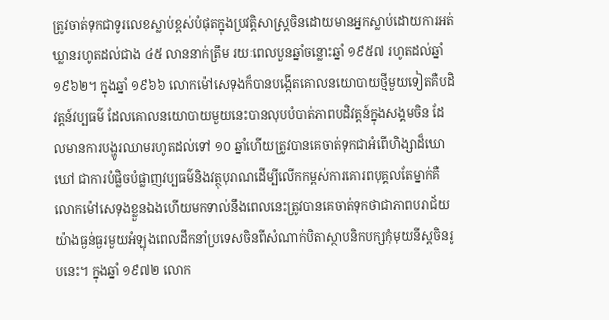ត្រូវចាត់ទុកជាទូរលេខស្លាប់ខ្ពស់បំផុតក្នុងប្រវត្តិសាស្រ្តចិនដោយមានអ្នកស្លាប់ដោយការអត់ឃ្លានរហូតដល់ជាង ៤៥ លាននាក់ត្រឹម រយៈពេលបួនឆ្នាំចន្លោះឆ្នាំ ១៩៥៧ រហូតដល់ឆ្នាំ ១៩៦២។ ក្នុងឆ្នាំ ១៩៦៦ លោកម៉ៅសេទុងក៏បានបង្កើតគោលនយោបាយថ្មីមួយទៀតគឺបដិវត្តន៍វប្បធម៌ ដែលគោលនយោបាយមួយនេះបានលុបបំបាត់ភាពបដិវត្តន៍ក្នុងសង្គមចិន ដែលមានការបង្ហូរឈាមរហូតដល់ទៅ ១០ ឆ្នាំហើយត្រូវបានគេចាត់ទុកជាអំពើហិង្សាដ៏ឃោឃៅ ជាការបំផ្លិចបំផ្លាញវប្បធម៌និងវត្ថុបុរាណដើម្បីលើកកម្ពស់ការគោរពបុគ្គលតែម្នាក់គឺ លោកម៉ៅសេទុងខ្លួនឯងហើយមកទាល់នឹងពេលនេះត្រូវបានគេចាត់ទុកថាជាភាពបរាជ័យយ៉ាងធ្ងន់ធ្ងរមួយអំឡុងពេលដឹកនាំប្រទេសចិនពីសំណាក់បិតាស្ថាបនិកបក្សកុំមុយនីស្ដចិនរូបនេះ។ ក្នុងឆ្នាំ ១៩៧២ លោក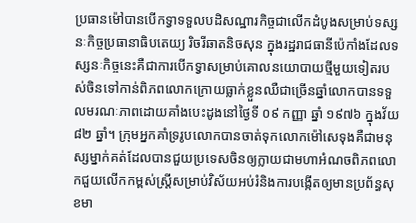ប្រធានម៉ៅបានបើកទ្វាទទួលបដិសណ្ឋារកិច្ចជាលើកដំបូងសម្រាប់ទស្សនៈកិច្ចប្រធានាធិបតេយ្យ រិចរីឆាតនិចសុន ក្នុងរដ្ឋរាជធានីប៉េកាំងដែលទស្សនៈកិច្ចនេះគឺជាការបើកទ្វាសម្រាប់គោលនយោបាយថ្មីមួយទៀតរបស់ចិនទៅកាន់ពិភពលោកក្រោយធ្លាក់ខ្លួនឈឺជាច្រើនឆ្នាំលោកបានទទួលមរណៈភាពដោយគាំងបេះដូងនៅថ្ងៃទី ០៩ កញ្ញា ឆ្នាំ ១៩៧៦ ក្នុងវ័យ ៨២ ឆ្នាំ។ ក្រុមអ្នកគាំទ្ររូបលោកបានចាត់ទុកលោកម៉ៅសេទុងគឺជាមនុស្សម្នាក់គត់ដែលបានជួយប្រទេសចិនឲ្យក្លាយជាមហាអំណចពិភពលោកជួយលើកកម្ពស់ស្រ្តីសម្រាប់វិស័យអប់រំនិងការបង្កើតឲ្យមានប្រព័ន្ធសុខមា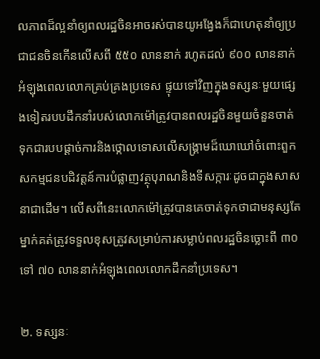លភាពដ៏ល្អនាំឲ្យពលរដ្ឋចិនអាចរស់បានយូអង្វែងក៏ជាហេតុនាំឲ្យប្រជាជនចិនកើនលើសពី ៥៥០ លាននាក់ រហូតដល់ ៩០០ លាននាក់អំឡុងពេលលោកគ្រប់គ្រងប្រទេស ផ្ទុយទៅវិញក្នុងទស្សនៈមួយផ្សេងទៀតរបបដឹកនាំរបស់លោកម៉ៅត្រូវបានពលរដ្ឋចិនមួយចំនួនចាត់ទុកជារបបផ្ដាច់ការនិងថ្កោលទោសលើសង្គ្រាមដ៏ឃោឃៅចំពោះពួកសកម្មជនបដិវត្តន៍ការបំផ្លាញវត្ថុបុរាណនិងទីសក្ការៈដូចជាក្នុងសាសនាជាដើម។ លើសពីនេះលោកម៉ៅត្រូវបានគេចាត់ទុកថាជាមនុស្សតែម្នាក់គត់ត្រូវទទួលខុសត្រូវសម្រាប់ការសម្លាប់ពលរដ្ឋចិនច្លោះពី ៣០ ទៅ ៧០ លាននាក់អំឡុងពេលលោកដឹកនាំប្រទេស។

២. ទស្សនៈ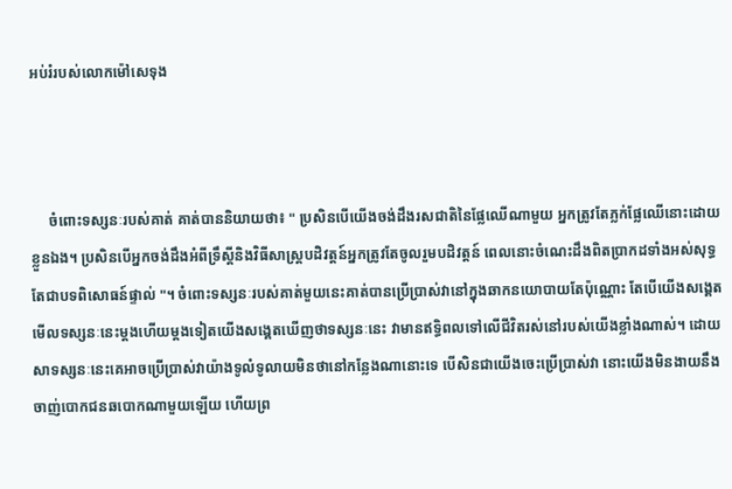អប់រំរបស់លោកម៉ៅសេទុង



     ចំពោះទស្សនៈរបស់គាត់ គាត់បាននិយាយថា៖ " ប្រសិនបើយើងចង់ដឹងរសជាតិនៃផ្លែឈើណាមួយ អ្នកត្រូវតែភ្លក់ផ្លែឈើនោះដោយខ្លួនឯង។ ប្រសិនបើអ្នកចង់ដឹងអំពីទ្រឹស្ដីនិងវិធីសាស្រ្តបដិវត្តន៍អ្នកត្រូវតែចូលរួមបដិវត្តន៍ ពេលនោះចំណេះដឹងពិតប្រាកដទាំងអស់សុទ្ធតែជាបទពិសោធន៍ផ្ទាល់ "។ ចំពោះទស្សនៈរបស់គាត់មួយនេះគាត់បានប្រើប្រាស់វានៅក្នុងឆាកនយោបាយតែប៉ុណ្ណោះ តែបើយើងសង្គេតមើលទស្សនៈនេះម្ដងហើយម្ដងទៀតយើងសង្គេតឃើញថាទស្សនៈនេះ វាមានឥទ្ធិពលទៅលើជីវិតរស់នៅរបស់យើងខ្លាំងណាស់។ ដោយសាទស្សនៈនេះគេអាចប្រើប្រាស់វាយ៉ាងទូលំទូលាយមិនថានៅកន្លែងណានោះទេ បើសិនជាយើងចេះប្រើប្រាស់វា នោះយើងមិនងាយនឹងចាញ់បោកជនឆបោកណាមួយឡើយ ហើយព្រ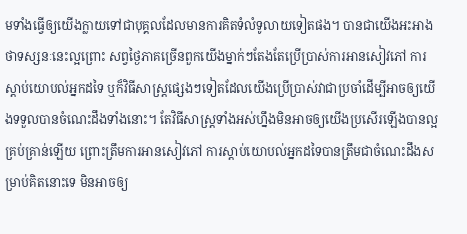មទាំងធ្វើឲ្យយើងក្លាយទៅជាបុគ្គលដែលមានការគិតទំលំទូលាយទៀតផង។ បានជាយើងអះអាងថាទស្សនៈនេះល្អព្រោះ សព្វថ្ងៃភាគច្រើនពួកយើងម្នាក់ៗតែងតែប្រើប្រាស់ការអានសៀវភៅ ការស្ដាប់យោបល់អ្នកដទៃ ឬក៏វិធីសាស្រ្តផ្សេងៗទៀតដែលយើងប្រើប្រាស់វាជាប្រចាំដើម្បីអាចឲ្យយើងទទួលបានចំណេះដឹងទាំងនោះ។ តែវិធីសាស្រ្តទាំងអស់ហ្នឹងមិនអាចឲ្យយើងប្រសើរឡើងបានល្អគ្រប់គ្រាន់ឡើយ ព្រោះត្រឹមការអានសៀវភៅ ការស្ដាប់យោបល់អ្នកដទៃបានត្រឹមជាចំណេះដឹងសម្រាប់គិតនោះទេ មិនអាចឲ្យ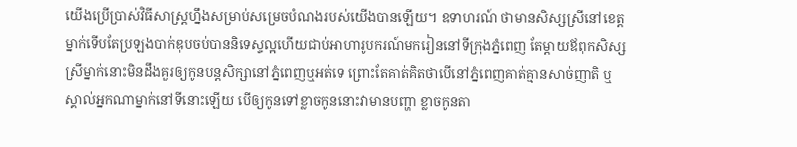យើងប្រើប្រាស់វិធីសាស្រ្តហ្នឹងសម្រាប់សម្រេចបំណងរបស់យើងបានឡើយ។ ឧទាហរណ៍ ថាមានសិស្សស្រីនៅខេត្តម្នាក់ទើបតែប្រឡងបាក់ឌុបចប់បាននិទេស្ទល្អហើយជាប់អាហារូបករណ៍មករៀននៅទីក្រុងភ្នំពេញ តែម្ដាយឪពុកសិស្សស្រីម្នាក់នោះមិនដឹងគួរឲ្យកូនបន្តសិក្សានៅភ្នំពេញឬអត់ទេ ព្រោះតែគាត់គិតថាបើនៅភ្នំពេញគាត់គ្មានសាច់ញាតិ ឬស្គាល់អ្នកណាម្នាក់នៅទីនោះឡើយ បើឲ្យកូនទៅខ្លាចកូននោះវាមានបញ្ហា ខ្លាចកូនតា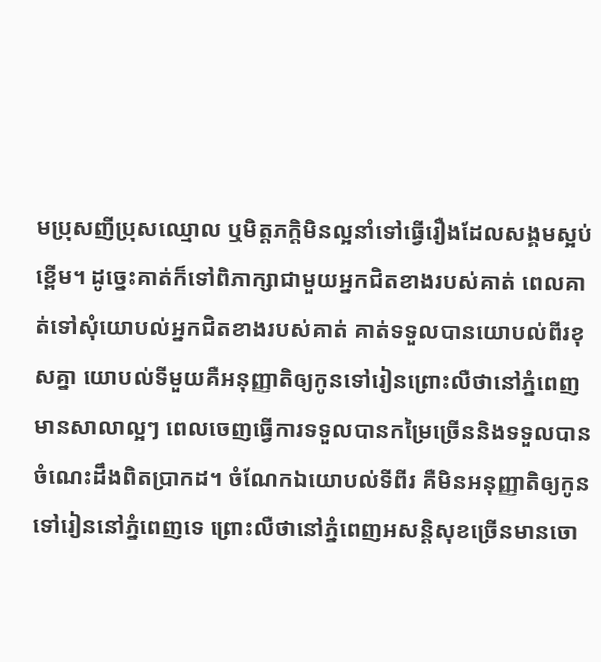មប្រុសញីប្រុសឈ្មោល ឬមិត្តភក្ដិមិនល្អនាំទៅធ្វើរឿងដែលសង្គមស្អប់ខ្ពើម។ ដូច្នេះគាត់ក៏ទៅពិភាក្សាជាមួយអ្នកជិតខាងរបស់គាត់ ពេលគាត់ទៅសុំយោបល់អ្នកជិតខាងរបស់គាត់ គាត់ទទួលបានយោបល់ពីរខុសគ្នា យោបល់ទីមួយគឺអនុញ្ញាតិឲ្យកូនទៅរៀនព្រោះលឺថានៅភ្នំពេញមានសាលាល្អៗ ពេលចេញធ្វើការទទួលបានកម្រៃច្រើននិងទទួលបានចំណេះដឹងពិតប្រាកដ។ ចំណែកឯយោបល់ទីពីរ គឺមិនអនុញ្ញាតិឲ្យកូនទៅរៀននៅភ្នំពេញទេ ព្រោះលឺថានៅភ្នំពេញអសន្តិសុខច្រើនមានចោ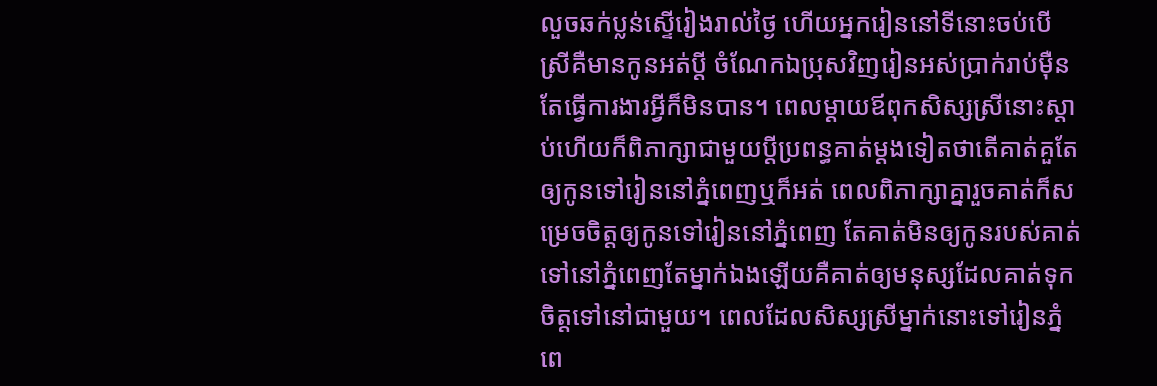លួចឆក់ប្លន់ស្ទើរៀងរាល់ថ្ងៃ ហើយអ្នករៀននៅទីនោះចប់បើស្រីគឺមានកូនអត់ប្ដី ចំណែកឯប្រុសវិញរៀនអស់ប្រាក់រាប់ម៉ឺនតែធ្វើការងារអ្វីក៏មិនបាន។ ពេលម្ដាយឪពុកសិស្សស្រីនោះស្ដាប់ហើយក៏ពិភាក្សាជាមួយប្ដីប្រពន្ធគាត់ម្ដងទៀតថាតើគាត់គួតែឲ្យកូនទៅរៀននៅភ្នំពេញឬក៏អត់ ពេលពិភាក្សាគ្នារួចគាត់ក៏សម្រេចចិត្តឲ្យកូនទៅរៀននៅភ្នំពេញ តែគាត់មិនឲ្យកូនរបស់គាត់ទៅនៅភ្នំពេញតែម្នាក់ឯងឡើយគឺគាត់ឲ្យមនុស្សដែលគាត់ទុកចិត្តទៅនៅជាមួយ។ ពេលដែលសិស្សស្រីម្នាក់នោះទៅរៀនភ្នំពេ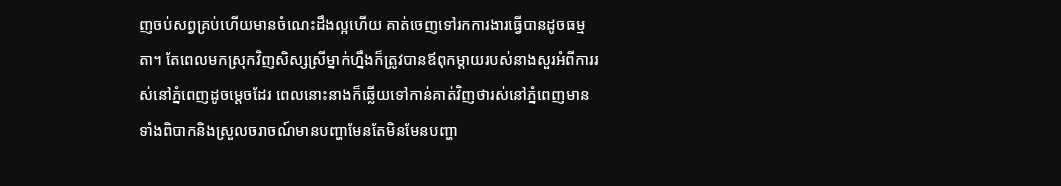ញចប់សព្វគ្រប់ហើយមានចំណេះដឹងល្អហើយ គាត់ចេញទៅរកការងារធ្វើបានដូចធម្មតា។ តែពេលមកស្រុកវិញសិស្សស្រីម្នាក់ហ្នឹងក៏ត្រូវបានឪពុកម្ដាយរបស់នាងសួរអំពីការរស់នៅភ្នំពេញដូចម្ដេចដែរ ពេលនោះនាងក៏ឆ្លើយទៅកាន់គាត់វិញថារស់នៅភ្នំពេញមានទាំងពិបាកនិងស្រួលចរាចណ៍មានបញ្ហាមែនតែមិនមែនបញ្ហា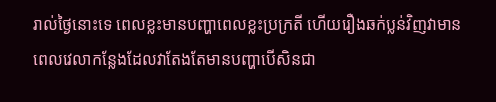រាល់ថ្ងៃនោះទេ ពេលខ្លះមានបញ្ហាពេលខ្លះប្រក្រតី ហើយរឿងឆក់ប្លន់វិញវាមានពេលវេលាកន្លែងដែលវាតែងតែមានបញ្ហាបើសិនជា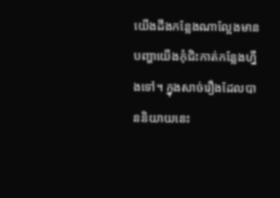យើងដឹងកន្លែងណាល្អែងមានបញ្ហាយើងកុំជិះកាត់កន្លែងហ្នឹងទៅ។ ក្នុងសាច់រឿងដែលបាននិយាយនេះ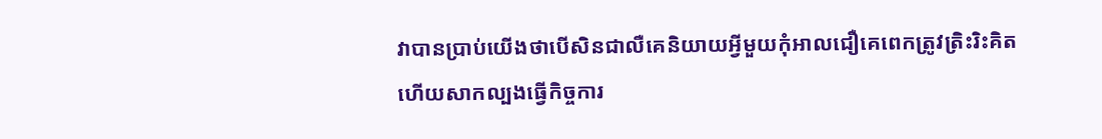វាបានប្រាប់យើងថាបើសិនជាលឺគេនិយាយអ្វីមួយកុំអាលជឿគេពេកត្រូវត្រិះរិះគិតហើយសាកល្បងធ្វើកិច្ចការ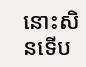នោះសិនទើប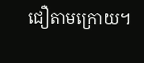ជឿតាមក្រោយ។